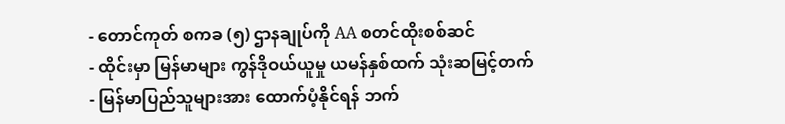- တောင်ကုတ် စကခ (၅) ဌာနချုပ်ကို AA စတင်ထိုးစစ်ဆင်
- ထိုင်းမှာ မြန်မာများ ကွန်ဒိုဝယ်ယူမှု ယမန်နှစ်ထက် သုံးဆမြင့်တက်
- မြန်မာပြည်သူများအား ထောက်ပံ့နိုင်ရန် ဘက်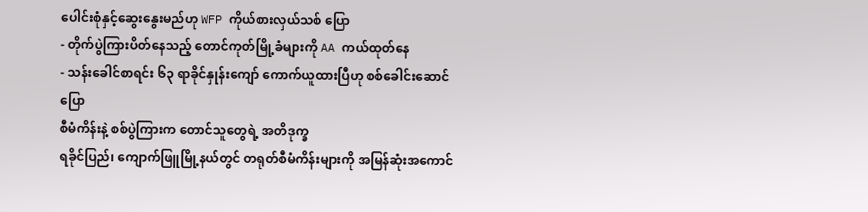ပေါင်းစုံနှင့်ဆွေးနွေးမည်ဟု WFP ကိုယ်စားလှယ်သစ် ပြော
- တိုက်ပွဲကြားပိတ်နေသည့် တောင်ကုတ်မြို့ခံများကို AA ကယ်ထုတ်နေ
- သန်းခေါင်စာရင်း ၆၃ ရာခိုင်နှုန်းကျော် ကောက်ယူထားပြီဟု စစ်ခေါင်းဆောင်ပြော
စီမံကိန်းနဲ့ စစ်ပွဲကြားက တောင်သူတွေရဲ့ အတိဒုက္ခ
ရခိုင်ပြည်၊ ကျောက်ဖြူမြို့နယ်တွင် တရုတ်စီမံကိန်းများကို အမြန်ဆုံးအကောင်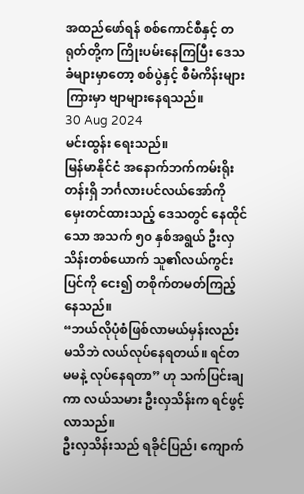အထည်ဖော်ရန် စစ်ကောင်စီနှင့် တရုတ်တို့က ကြိုးပမ်းနေကြပြီး ဒေသခံများမှာတော့ စစ်ပွဲနှင့် စီမံကိန်းများကြားမှာ ဗျာများနေရသည်။
30 Aug 2024
မင်းထွန်း ရေးသည်။
မြန်မာနိုင်ငံ အနောက်ဘက်ကမ်းရိုးတန်းရှိ ဘင်္ဂလားပင်လယ်အော်ကို မှေးတင်ထားသည့် ဒေသတွင် နေထိုင်သော အသက် ၅၀ နှစ်အရွယ် ဦးလှသိန်းတစ်ယောက် သူ၏လယ်ကွင်းပြင်ကို ငေး၍ တစိုက်တမတ်ကြည့်နေသည်။
“ဘယ်လိုပုံစံဖြစ်လာမယ်မှန်းလည်း မသိဘဲ လယ်လုပ်နေရတယ်။ ရင်တမမနဲ့ လုပ်နေရတာ” ဟု သက်ပြင်းချကာ လယ်သမား ဦးလှသိန်းက ရင်ဖွင့်လာသည်။
ဦးလှသိန်းသည် ရခိုင်ပြည်၊ ကျောက်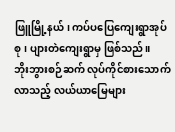ဖြူမြို့နယ်၊ ကပ်ပပြေကျေးရွာအုပ်စု၊ ပျားတဲကျေးရွာမှ ဖြစ်သည်။
ဘိုးဘွားစဉ်ဆက် လုပ်ကိုင်စားသောက်လာသည့် လယ်ယာမြေများ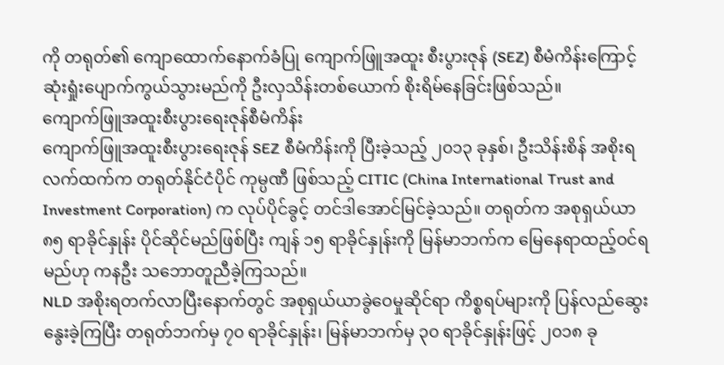ကို တရုတ်၏ ကျောထောက်နောက်ခံပြု ကျောက်ဖြူအထူး စီးပွားဇုန် (SEZ) စီမံကိန်းကြောင့် ဆုံးရှုံးပျောက်ကွယ်သွားမည်ကို ဦးလှသိန်းတစ်ယောက် စိုးရိမ်နေခြင်းဖြစ်သည်။
ကျောက်ဖြူအထူးစီးပွားရေးဇုန်စီမံကိန်း
ကျောက်ဖြူအထူးစီးပွားရေးဇုန် SEZ စီမံကိန်းကို ပြီးခဲ့သည့် ၂၀၁၃ ခုနှစ်၊ ဦးသိန်းစိန် အစိုးရလက်ထက်က တရုတ်နိုင်ငံပိုင် ကုမ္ပဏီ ဖြစ်သည့် CITIC (China International Trust and Investment Corporation) က လုပ်ပိုင်ခွင့် တင်ဒါအောင်မြင်ခဲ့သည်။ တရုတ်က အစုရှယ်ယာ ၈၅ ရာခိုင်နှုန်း ပိုင်ဆိုင်မည်ဖြစ်ပြီး ကျန် ၁၅ ရာခိုင်နှုန်းကို မြန်မာဘက်က မြေနေရာထည့်ဝင်ရမည်ဟု ကနဦး သဘောတူညီခဲ့ကြသည်။
NLD အစိုးရတက်လာပြီးနောက်တွင် အစုရှယ်ယာခွဲဝေမှုဆိုင်ရာ ကိစ္စရပ်များကို ပြန်လည်ဆွေးနွေးခဲ့ကြပြီး တရုတ်ဘက်မှ ၇၀ ရာခိုင်နှုန်း၊ မြန်မာဘက်မှ ၃၀ ရာခိုင်နှုန်းဖြင့် ၂၀၁၈ ခု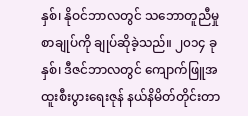နှစ်၊ နိုဝင်ဘာလတွင် သဘောတူညီမှုစာချုပ်ကို ချုပ်ဆိုခဲ့သည်။ ၂၀၁၄ ခုနှစ်၊ ဒီဇင်ဘာလတွင် ကျောက်ဖြူအထူးစီးပွားရေးဇုန် နယ်နိမိတ်တိုင်းတာ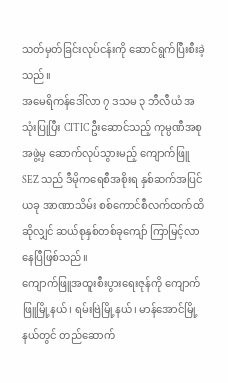သတ်မှတ်ခြင်းလုပ်ငန်းကို ဆောင်ရွက်ပြီးစီးခဲ့သည်။
အမေရိကန်ဒေါ်လာ ၇ ဒသမ ၃ ဘီလီယံ အသုံးပြုပြီး CITIC ဦးဆောင်သည့် ကုမ္ပဏီအစုအဖွဲ့မှ ဆောက်လုပ်သွားမည့် ကျောက်ဖြူ SEZ သည် ဒီမိုကရေစီအစိုးရ နှစ်ဆက်အပြင် ယခု အာဏာသိမ်း စစ်ကောင်စီလက်ထက်ထိ ဆိုလျှင် ဆယ်စုနှစ်တစ်ခုကျော် ကြာမြင့်လာနေပြီဖြစ်သည်။
ကျောက်ဖြူအထူးစီးပွားရေးဇုန်ကို ကျောက်ဖြူမြို့နယ်၊ ရမ်းဗြဲမြို့နယ်၊ မာန်အောင်မြို့နယ်တွင် တည်ဆောက်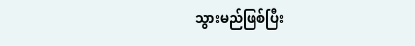သွားမည်ဖြစ်ပြီး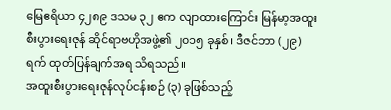မြေဧရိယာ ၄၂၈၉ ဒသမ ၃၂ ဧက လျာထားကြောင်း မြန်မာ့အထူးစီးပွားရေးဇုန် ဆိုင်ရာဗဟိုအဖွဲ့၏ ၂၀၁၅ ခုနှစ်၊ ဒီဇင်ဘာ (၂၉) ရက် ထုတ်ပြန်ချက်အရ သိရသည်။
အထူးစီးပွားရေးဇုန်လုပ်ငန်းစဉ် (၃) ခုဖြစ်သည့်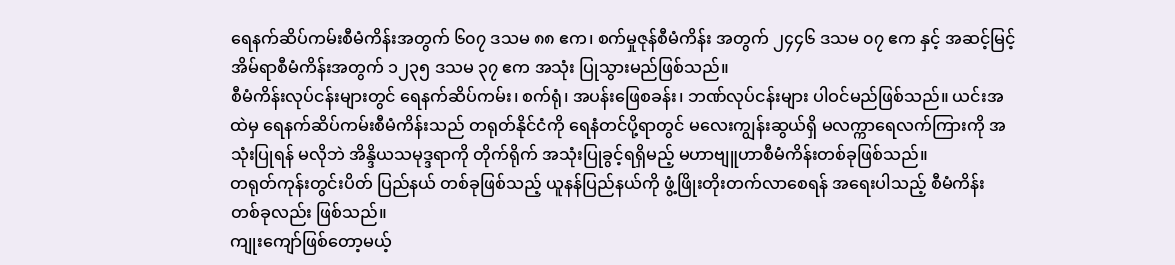ရေနက်ဆိပ်ကမ်းစီမံကိန်းအတွက် ၆၀၇ ဒသမ ၈၈ ဧက၊ စက်မှုဇုန်စီမံကိန်း အတွက် ၂၄၄၆ ဒသမ ၀၇ ဧက နှင့် အဆင့်မြင့်အိမ်ရာစီမံကိန်းအတွက် ၁၂၃၅ ဒသမ ၃၇ ဧက အသုံး ပြုသွားမည်ဖြစ်သည်။
စီမံကိန်းလုပ်ငန်းများတွင် ရေနက်ဆိပ်ကမ်း၊ စက်ရုံ၊ အပန်းဖြေစခန်း၊ ဘဏ်လုပ်ငန်းများ ပါဝင်မည်ဖြစ်သည်။ ယင်းအထဲမှ ရေနက်ဆိပ်ကမ်းစီမံကိန်းသည် တရုတ်နိုင်ငံကို ရေနံတင်ပို့ရာတွင် မလေးကျွန်းဆွယ်ရှိ မလက္ကာရေလက်ကြားကို အသုံးပြုရန် မလိုဘဲ အိန္ဒိယသမုဒ္ဒရာကို တိုက်ရိုက် အသုံးပြုခွင့်ရရှိမည့် မဟာဗျူဟာစီမံကိန်းတစ်ခုဖြစ်သည်။
တရုတ်ကုန်းတွင်းပိတ် ပြည်နယ် တစ်ခုဖြစ်သည့် ယူနန်ပြည်နယ်ကို ဖွံ့ဖြိုးတိုးတက်လာစေရန် အရေးပါသည့် စီမံကိန်း တစ်ခုလည်း ဖြစ်သည်။
ကျုးကျော်ဖြစ်တော့မယ့်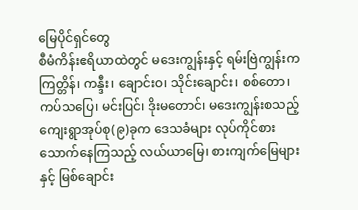မြေပိုင်ရှင်တွေ
စီမံကိန်းဧရိယာထဲတွင် မဒေးကျွန်းနှင့် ရမ်းဗြဲကျွန်းက ကြတ္တိန်၊ ကန္ဒီး၊ ချောင်းဝ၊ သိုင်းချောင်း၊ စစ်တော၊ ကပ်သပြေ၊ မင်းပြင်၊ ဒိုးမတောင်၊ မဒေးကျွန်းစသည့် ကျေးရွာအုပ်စု(၉)ခုက ဒေသခံများ လုပ်ကိုင်စားသောက်နေကြသည့် လယ်ယာမြေ၊ စားကျက်မြေများနှင့် မြစ်ချောင်း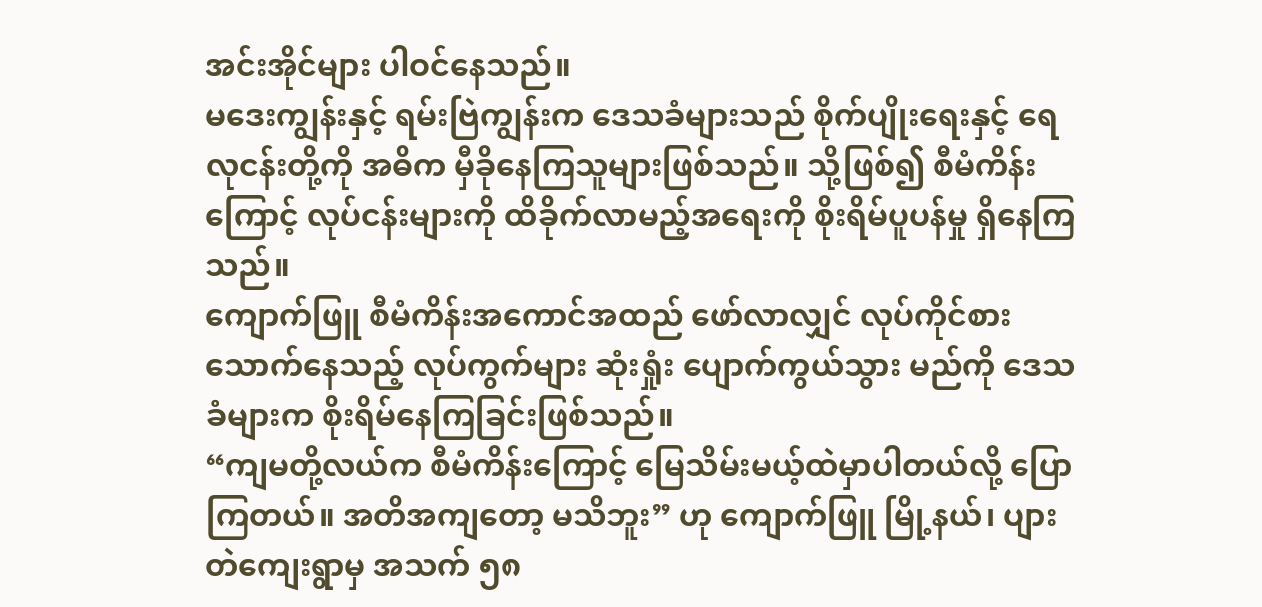အင်းအိုင်များ ပါဝင်နေသည်။
မဒေးကျွန်းနှင့် ရမ်းဗြဲကျွန်းက ဒေသခံများသည် စိုက်ပျိုးရေးနှင့် ရေလုငန်းတို့ကို အဓိက မှီခိုနေကြသူများဖြစ်သည်။ သို့ဖြစ်၍ စီမံကိန်းကြောင့် လုပ်ငန်းများကို ထိခိုက်လာမည့်အရေးကို စိုးရိမ်ပူပန်မှု ရှိနေကြသည်။
ကျောက်ဖြူ စီမံကိန်းအကောင်အထည် ဖော်လာလျှင် လုပ်ကိုင်စားသောက်နေသည့် လုပ်ကွက်များ ဆုံးရှုံး ပျောက်ကွယ်သွား မည်ကို ဒေသခံများက စိုးရိမ်နေကြခြင်းဖြစ်သည်။
“ကျမတို့လယ်က စီမံကိန်းကြောင့် မြေသိမ်းမယ့်ထဲမှာပါတယ်လို့ ပြောကြတယ်။ အတိအကျတော့ မသိဘူး” ဟု ကျောက်ဖြူ မြို့နယ်၊ ပျားတဲကျေးရွာမှ အသက် ၅၈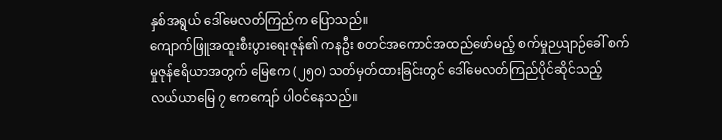နှစ်အရွယ် ဒေါ်မေလတ်ကြည်က ပြောသည်။
ကျောက်ဖြူအထူးစီးပွားရေးဇုန်၏ ကနဦး စတင်အကောင်အထည်ဖော်မည့် စက်မှုဉယျာဉ်ခေါ် စက်မှုဇုန်ဧရိယာအတွက် မြေဧက (၂၅၀) သတ်မှတ်ထားခြင်းတွင် ဒေါ်မေလတ်ကြည်ပိုင်ဆိုင်သည့် လယ်ယာမြေ ၇ ဧကကျော် ပါဝင်နေသည်။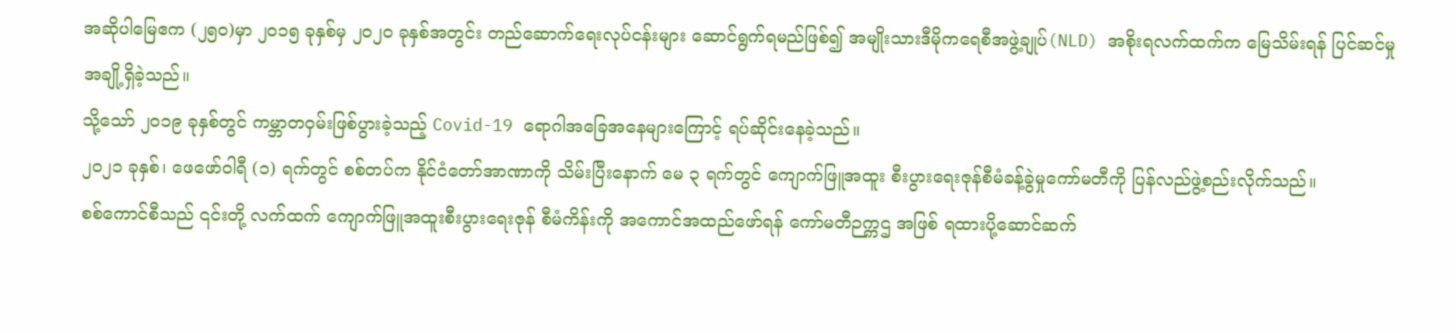အဆိုပါမြေဧက (၂၅၀)မှာ ၂၀၁၅ ခုနှစ်မှ ၂၀၂၀ ခုနှစ်အတွင်း တည်ဆောက်ရေးလုပ်ငန်းများ ဆောင်ရွက်ရမည်ဖြစ်၍ အမျိုးသားဒီမိုကရေစီအဖွဲ့ချုပ်(NLD) အစိုးရလက်ထက်က မြေသိမ်းရန် ပြင်ဆင်မှုအချို့ရှိခဲ့သည်။
သို့သော် ၂၀၁၉ ခုနှစ်တွင် ကမ္ဘာတဝှမ်းဖြစ်ပွားခဲ့သည့် Covid-19 ရောဂါအခြေအနေများကြောင့် ရပ်ဆိုင်းနေခဲ့သည်။
၂၀၂၁ ခုနှစ်၊ ဖေဖော်ဝါရီ (၁) ရက်တွင် စစ်တပ်က နိုင်ငံတော်အာဏာကို သိမ်းပြီးနောက် မေ ၃ ရက်တွင် ကျောက်ဖြူအထူး စီးပွားရေးဇုန်စီမံခန့်ခွဲမှုကော်မတီကို ပြန်လည်ဖွဲ့စည်းလိုက်သည်။
စစ်ကောင်စီသည် ၎င်းတို့ လက်ထက် ကျောက်ဖြူအထူးစီးပွားရေးဇုန် စီမံကိန်းကို အကောင်အထည်ဖော်ရန် ကော်မတီဉက္ကဌ အဖြစ် ရထားပို့ဆောင်ဆက်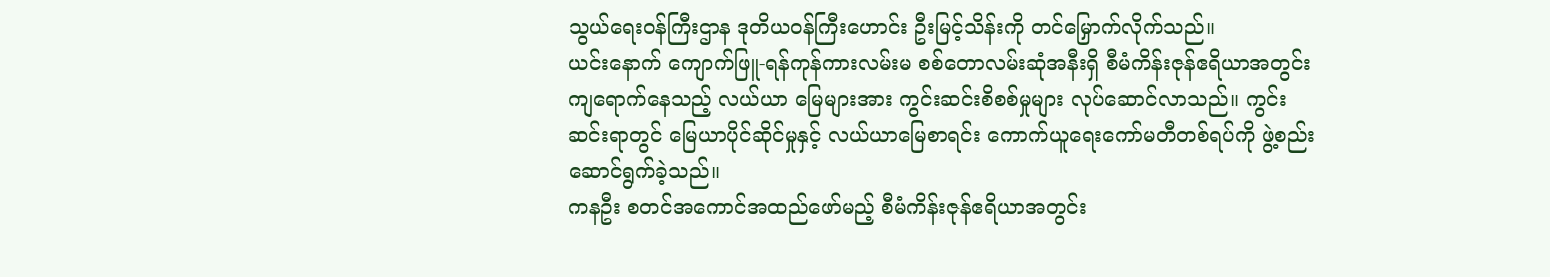သွယ်ရေးဝန်ကြီးဌာန ဒုတိယဝန်ကြီးဟောင်း ဦးမြင့်သိန်းကို တင်မြှောက်လိုက်သည်။
ယင်းနောက် ကျောက်ဖြူ-ရန်ကုန်ကားလမ်းမ စစ်တောလမ်းဆုံအနီးရှိ စီမံကိန်းဇုန်ဧရိယာအတွင်း ကျရောက်နေသည့် လယ်ယာ မြေများအား ကွင်းဆင်းစိစစ်မှုများ လုပ်ဆောင်လာသည်။ ကွင်းဆင်းရာတွင် မြေယာပိုင်ဆိုင်မှုနှင့် လယ်ယာမြေစာရင်း ကောက်ယူရေးကော်မတီတစ်ရပ်ကို ဖွဲ့စည်းဆောင်ရွက်ခဲ့သည်။
ကနဦး စတင်အကောင်အထည်ဖော်မည့် စီမံကိန်းဇုန်ဧရိယာအတွင်း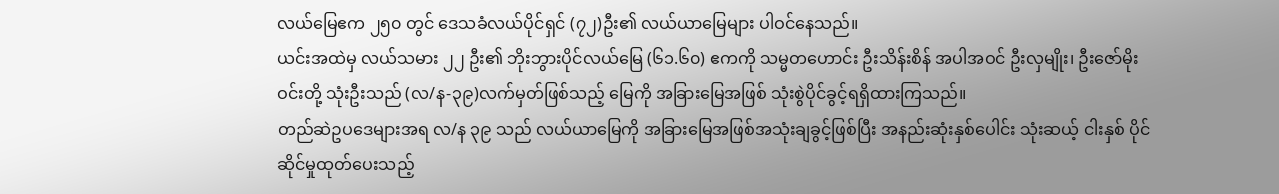လယ်မြေဧက ၂၅၀ တွင် ဒေသခံလယ်ပိုင်ရှင် (၇၂)ဦး၏ လယ်ယာမြေများ ပါဝင်နေသည်။
ယင်းအထဲမှ လယ်သမား ၂၂ ဦး၏ ဘိုးဘွားပိုင်လယ်မြေ (၆၁.၆၀) ဧကကို သမ္မတဟောင်း ဦးသိန်းစိန် အပါအဝင် ဦးလှမျိုး၊ ဦးဇော်မိုးဝင်းတို့ သုံးဦးသည် (လ/န-၃၉)လက်မှတ်ဖြစ်သည့် မြေကို အခြားမြေအဖြစ် သုံးစွဲပိုင်ခွင့်ရရှိထားကြသည်။
တည်ဆဲဥပဒေများအရ လ/န ၃၉ သည် လယ်ယာမြေကို အခြားမြေအဖြစ်အသုံးချခွင့်ဖြစ်ပြီး အနည်းဆုံးနှစ်ပေါင်း သုံးဆယ့် ငါးနှစ် ပိုင်ဆိုင်မှုထုတ်ပေးသည့်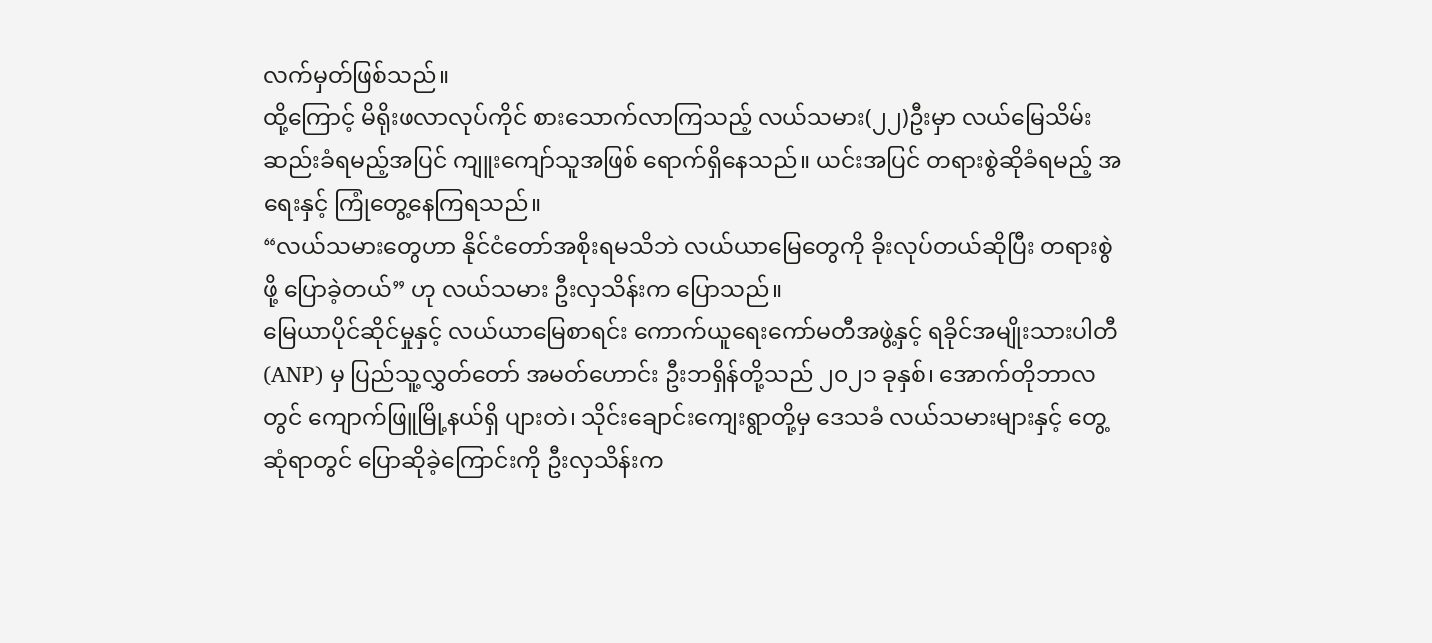လက်မှတ်ဖြစ်သည်။
ထို့ကြောင့် မိရိုးဖလာလုပ်ကိုင် စားသောက်လာကြသည့် လယ်သမား(၂၂)ဦးမှာ လယ်မြေသိမ်းဆည်းခံရမည့်အပြင် ကျူးကျော်သူအဖြစ် ရောက်ရှိနေသည်။ ယင်းအပြင် တရားစွဲဆိုခံရမည့် အရေးနှင့် ကြုံတွေ့နေကြရသည်။
“လယ်သမားတွေဟာ နိုင်ငံတော်အစိုးရမသိဘဲ လယ်ယာမြေတွေကို ခိုးလုပ်တယ်ဆိုပြီး တရားစွဲဖို့ ပြောခဲ့တယ်” ဟု လယ်သမား ဦးလှသိန်းက ပြောသည်။
မြေယာပိုင်ဆိုင်မှုနှင့် လယ်ယာမြေစာရင်း ကောက်ယူရေးကော်မတီအဖွဲ့နှင့် ရခိုင်အမျိုးသားပါတီ (ANP) မှ ပြည်သူ့လွှတ်တော် အမတ်ဟောင်း ဦးဘရှိန်တို့သည် ၂၀၂၁ ခုနှစ်၊ အောက်တိုဘာလတွင် ကျောက်ဖြူမြို့နယ်ရှိ ပျားတဲ၊ သိုင်းချောင်းကျေးရွာတို့မှ ဒေသခံ လယ်သမားများနှင့် တွေ့ဆုံရာတွင် ပြောဆိုခဲ့ကြောင်းကို ဦးလှသိန်းက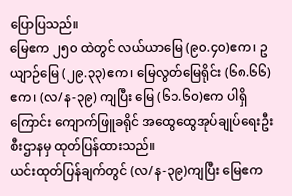ပြောပြသည်။
မြေဧက ၂၅၀ ထဲတွင် လယ်ယာမြေ (၉၀.၄၀)ဧက၊ ဥယျာဉ်မြေ (၂၉.၃၃)ဧက၊ မြေလွတ်မြေရိုင်း (၆၈.၆၆) ဧက၊ (လ/န-၃၉) ကျပြီး မြေ (၆၁.၆၀)ဧက ပါရှိကြောင်း ကျောက်ဖြူခရိုင် အထွေထွေအုပ်ချုပ်ရေးဦးစီးဌာနမှ ထုတ်ပြန်ထားသည်။
ယင်းထုတ်ပြန်ချက်တွင် (လ/န-၃၉)ကျပြီး မြေဧက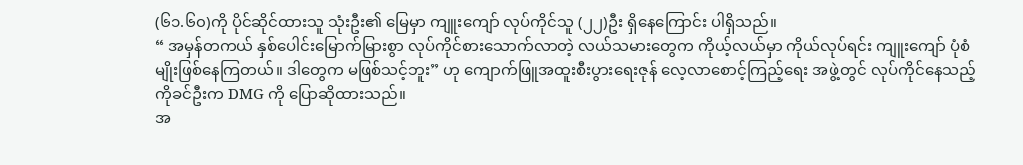(၆၁.၆၀)ကို ပိုင်ဆိုင်ထားသူ သုံးဦး၏ မြေမှာ ကျူးကျော် လုပ်ကိုင်သူ (၂၂)ဦး ရှိနေကြောင်း ပါရှိသည်။
“ အမှန်တကယ် နှစ်ပေါင်းမြောက်မြားစွာ လုပ်ကိုင်စားသောက်လာတဲ့ လယ်သမားတွေက ကိုယ့်လယ်မှာ ကိုယ်လုပ်ရင်း ကျူးကျော် ပုံစံမျိုးဖြစ်နေကြတယ်။ ဒါတွေက မဖြစ်သင့်ဘူး” ဟု ကျောက်ဖြူအထူးစီးပွားရေးဇုန် လေ့လာစောင့်ကြည့်ရေး အဖွဲ့တွင် လုပ်ကိုင်နေသည့် ကိုခင်ဦးက DMG ကို ပြောဆိုထားသည်။
အ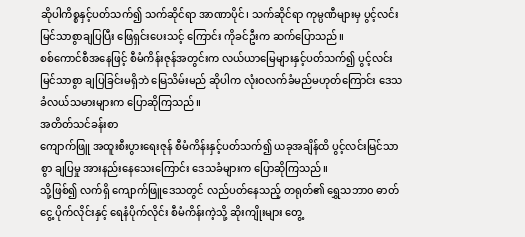ဆိုပါကိစ္စနှင့်ပတ်သက်၍ သက်ဆိုင်ရာ အာဏာပိုင်၊ သက်ဆိုင်ရာ ကုမ္ပဏီများမှ ပွင့်လင်းမြင်သာစွာချပြပြီး ဖြေရှင်းပေးသင့် ကြောင်း ကိုခင်ဦးက ဆက်ပြောသည်။
စစ်ကောင်စီအနေဖြင့် စီမံကိန်းဇုန်အတွင်းက လယ်ယာမြေများနှင့်ပတ်သက်၍ ပွင့်လင်းမြင်သာစွာ ချပြခြင်းမရှိဘဲ မြေသိမ်းမည် ဆိုပါက လုံးဝလက်ခံမည်မဟုတ်ကြောင်း ဒေသခံလယ်သမားများက ပြောဆိုကြသည်။
အတိတ်သင်ခန်းစာ
ကျောက်ဖြူ အထူးစီးပွားရေးဇုန် စီမံကိန်းနှင့်ပတ်သက်၍ ယခုအချိန်ထိ ပွင့်လင်းမြင်သာစွာ ချပြမှု အားနည်းနေသေးကြောင်း ဒေသခံများက ပြောဆိုကြသည်။
သို့ဖြစ်၍ လက်ရှိ ကျောက်ဖြူဒေသတွင် လည်ပတ်နေသည့် တရုတ်၏ ရွှေသဘာ၀ ဓာတ်ငွေ့ ပိုက်လိုင်းနှင့် ရေနံပိုက်လိုင်း စီမံကိန်းကဲ့သို့ ဆိုးကျိုးများ တွေ့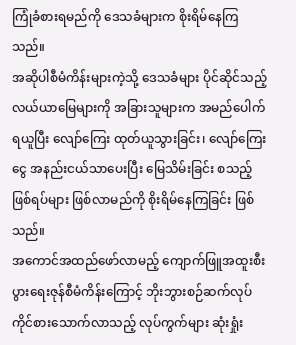ကြုံခံစားရမည်ကို ဒေသခံများက စိုးရိမ်နေကြသည်။
အဆိုပါစီမံကိန်းများကဲ့သို့ ဒေသခံများ ပိုင်ဆိုင်သည့် လယ်ယာမြေများကို အခြားသူများက အမည်ပေါက် ရယူပြီး လျော်ကြေး ထုတ်ယူသွားခြင်း၊ လျော်ကြေးငွေ အနည်းငယ်သာပေးပြီး မြေသိမ်းခြင်း စသည့်ဖြစ်ရပ်များ ဖြစ်လာမည်ကို စိုးရိမ်နေကြခြင်း ဖြစ်သည်။
အကောင်အထည်ဖော်လာမည့် ကျောက်ဖြူအထူးစီးပွားရေးဇုန်စီမံကိန်းကြောင့် ဘိုးဘွားစဉ်ဆက်လုပ်ကိုင်စားသောက်လာသည့် လုပ်ကွက်များ ဆုံးရှုံး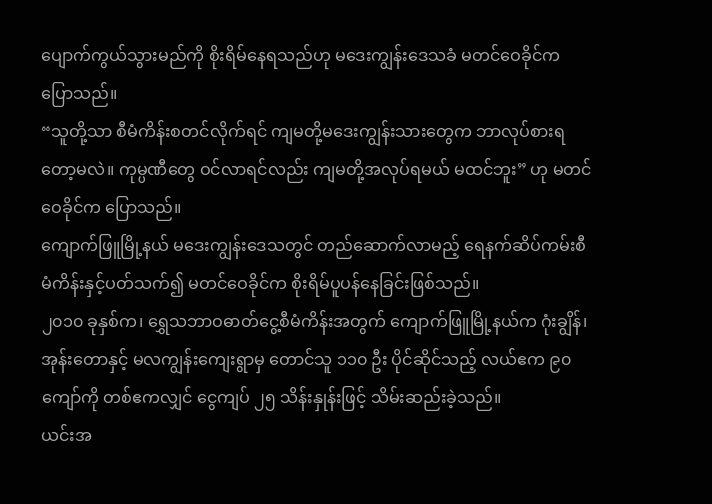ပျောက်ကွယ်သွားမည်ကို စိုးရိမ်နေရသည်ဟု မဒေးကျွန်းဒေသခံ မတင်ဝေခိုင်က ပြောသည်။
“သူတို့သာ စီမံကိန်းစတင်လိုက်ရင် ကျမတို့မဒေးကျွန်းသားတွေက ဘာလုပ်စားရတော့မလဲ။ ကုမ္ပဏီတွေ ဝင်လာရင်လည်း ကျမတို့အလုပ်ရမယ် မထင်ဘူး” ဟု မတင်ဝေခိုင်က ပြောသည်။
ကျောက်ဖြူမြို့နယ် မဒေးကျွန်းဒေသတွင် တည်ဆောက်လာမည့် ရေနက်ဆိပ်ကမ်းစီမံကိန်းနှင့်ပတ်သက်၍ မတင်ဝေခိုင်က စိုးရိမ်ပူပန်နေခြင်းဖြစ်သည်။
၂၀၁၀ ခုနှစ်က၊ ရွှေသဘာဝဓာတ်ငွေ့စီမံကိန်းအတွက် ကျောက်ဖြူမြို့နယ်က ဂုံးချွိန်၊ အုန်းတောနှင့် မလကျွန်းကျေးရွာမှ တောင်သူ ၁၁၀ ဦး ပိုင်ဆိုင်သည့် လယ်ဧက ၉၀ ကျော်ကို တစ်ဧကလျှင် ငွေကျပ် ၂၅ သိန်းနှုန်းဖြင့် သိမ်းဆည်းခဲ့သည်။
ယင်းအ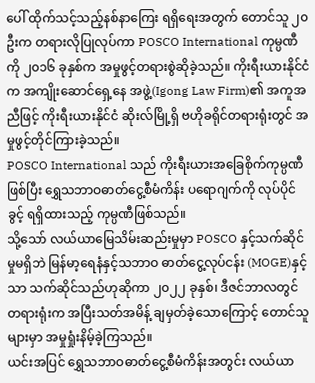ပေါ် ထိုက်သင့်သည့်နစ်နာကြေး ရရှိရေးအတွက် တောင်သူ ၂၀ ဦးက တရားလိုပြုလုပ်ကာ POSCO International ကုမ္ပဏီကို ၂၀၁၆ ခုနှစ်က အမှုဖွင့်တရားစွဲဆိုခဲ့သည်။ ကိုးရီးယားနိုင်ငံက အကျိုးဆောင်ရှေ့နေ အဖွဲ့(Igong Law Firm)၏ အကူအညီဖြင့် ကိုးရီးယားနိုင်ငံ ဆိုးလ်မြို့ရှိ ဗဟိုခရိုင်တရားရုံးတွင် အမှုဖွင့်တိုင်ကြားခဲ့သည်။
POSCO International သည် ကိုးရီးယားအခြေစိုက်ကုမ္ပဏီဖြစ်ပြီး ရွှေသဘာဝဓာတ်ငွေ့စီမံကိန်း ပရောဂျက်ကို လုပ်ပိုင်ခွင့် ရရှိထားသည့် ကုမ္ပဏီဖြစ်သည်။
သို့သော် လယ်ယာမြေသိမ်းဆည်းမှုမှာ POSCO နှင့်သက်ဆိုင်မှုမရှိဘဲ မြန်မာ့ရေနံနှင့်သဘာဝ ဓာတ်ငွေ့လုပ်ငန်း (MOGE)နှင့် သာ သက်ဆိုင်သည်ဟုဆိုကာ ၂၀၂၂ ခုနှစ်၊ ဒီဇင်ဘာလတွင် တရားရုံးက အပြီးသတ်အမိန့် ချမှတ်ခဲ့သောကြောင့် တောင်သူများမှာ အမှုရှုံးနိမ့်ခဲ့ကြသည်။
ယင်းအပြင် ရွှေသဘာဝဓာတ်ငွေ့စီမံကိန်းအတွင်း လယ်ယာ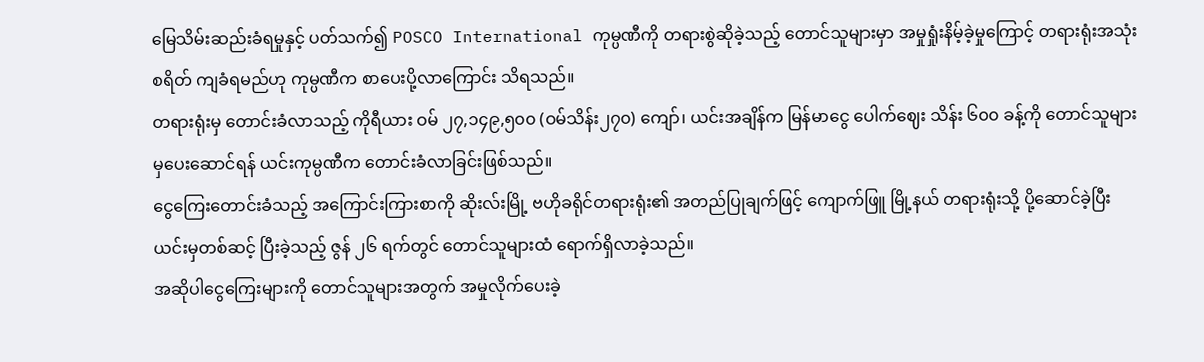မြေသိမ်းဆည်းခံရမှုနှင့် ပတ်သက်၍ POSCO International ကုမ္ပဏီကို တရားစွဲဆိုခဲ့သည့် တောင်သူများမှာ အမှုရှုံးနိမ့်ခဲ့မှုကြောင့် တရားရုံးအသုံးစရိတ် ကျခံရမည်ဟု ကုမ္ပဏီက စာပေးပို့လာကြောင်း သိရသည်။
တရားရုံးမှ တောင်းခံလာသည့် ကိုရီယား ဝမ် ၂၇,၁၄၉,၅၀၀ (ဝမ်သိန်း၂၇၀) ကျော်၊ ယင်းအချိန်က မြန်မာငွေ ပေါက်ဈေး သိန်း ၆၀၀ ခန့်ကို တောင်သူများမှပေးဆောင်ရန် ယင်းကုမ္ပဏီက တောင်းခံလာခြင်းဖြစ်သည်။
ငွေကြေးတောင်းခံသည့် အကြောင်းကြားစာကို ဆိုးလ်းမြို့ ဗဟိုခရိုင်တရားရုံး၏ အတည်ပြုချက်ဖြင့် ကျောက်ဖြူ မြို့နယ် တရားရုံးသို့ ပို့ဆောင်ခဲ့ပြီး ယင်းမှတစ်ဆင့် ပြီးခဲ့သည့် ဇွန် ၂၆ ရက်တွင် တောင်သူများထံ ရောက်ရှိလာခဲ့သည်။
အဆိုပါငွေကြေးများကို တောင်သူများအတွက် အမှုလိုက်ပေးခဲ့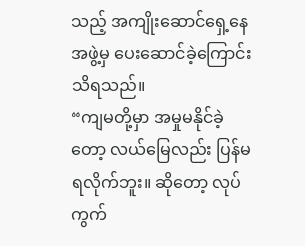သည့် အကျိုးဆောင်ရှေ့နေ အဖွဲ့မှ ပေးဆောင်ခဲ့ကြောင်း သိရသည်။
“ကျမတို့မှာ အမှုမနိုင်ခဲ့တော့ လယ်မြေလည်း ပြန်မရလိုက်ဘူး။ ဆိုတော့ လုပ်ကွက်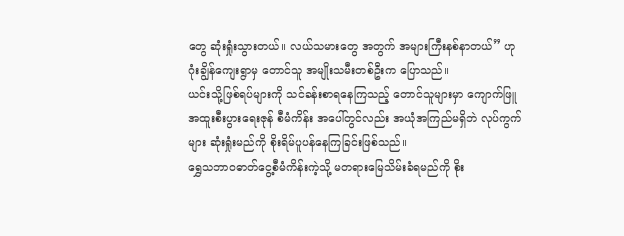တွေ ဆုံးရှုံးသွားတယ်။ လယ်သမားတွေ အတွက် အများကြီးနစ်နာတယ်” ဟု ဂုံးချွိန်ကျေးရွာမှ တောင်သူ အမျိုးသမီးတစ်ဦးက ပြောသည်။
ယင်းသို့ဖြစ်ရပ်များကို သင်ခန်းစာရနေကြသည့် တောင်သူများမှာ ကျောက်ဖြူအထူးစီးပွားရေးဇုန် စီမံကိန်း အပေါ်တွင်လည်း အယုံအကြည်မရှိဘဲ လုပ်ကွက်များ ဆုံးရှုံးမည်ကို စိုးရိမ်ပူပန်နေကြခြင်းဖြစ်သည်။
ရွှေသဘာဝဓာတ်ငွေ့စီမံကိန်းကဲ့သို့ မတရားမြေသိမ်းခံရမည်ကို စိုး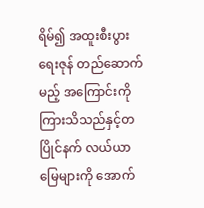ရိမ်၍ အထူးစီးပွားရေးဇုန် တည်ဆောက်မည့် အကြောင်းကို ကြားသိသည်နှင့်တပြိုင်နက် လယ်ယာမြေများကို အောက်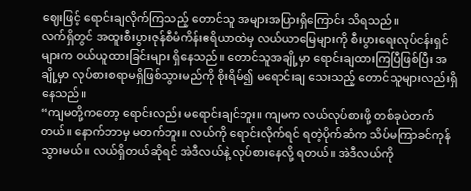ဈေးဖြင့် ရောင်းချလိုက်ကြသည့် တောင်သူ အများအပြားရှိကြောင်း သိရသည်။
လက်ရှိတွင် အထူးစီးပွားဇုန်စီမံကိန်းဧရိယာထဲမှ လယ်ယာမြေများကို စီးပွားရေးလုပ်ငန်းရှင်များက ဝယ်ယူထားခြင်းများ ရှိနေသည်။ တောင်သူအချို့မှာ ရောင်းချထားကြပြီဖြစ်ပြီး အချို့မှာ လုပ်စားစရာမရှိဖြစ်သွားမည်ကို စိုးရိမ်၍ မရောင်းချ သေးသည့် တောင်သူများလည်းရှိနေသည်။
“ကျမတို့ကတော့ ရောင်းလည်း မရောင်းချင်ဘူး။ ကျမက လယ်လုပ်စားဖို့ တစ်ခုပဲတက်တယ်။ နောက်ဘာမှ မတက်ဘူး။ လယ်ကို ရောင်းလိုက်ရင် ရတဲ့ပိုက်ဆံက သိပ်မကြာခင်ကုန်သွားမယ်။ လယ်ရှိတယ်ဆိုရင် အဲဒီလယ်နဲ့ လုပ်စားနေလို့ ရတယ်။ အဲဒီလယ်ကို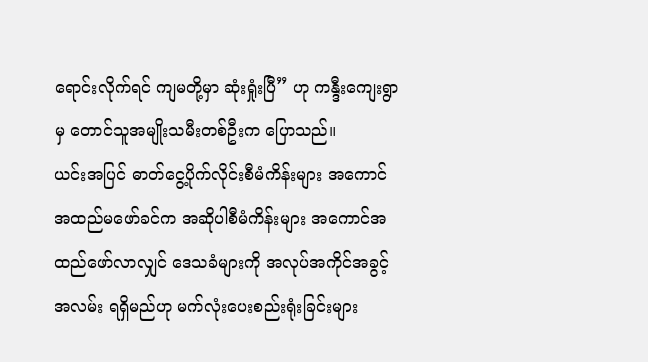ရောင်းလိုက်ရင် ကျမတို့မှာ ဆုံးရှုံးပြီ” ဟု ကန္ဒီးကျေးရွာမှ တောင်သူအမျိုးသမီးတစ်ဦးက ပြောသည်။
ယင်းအပြင် ဓာတ်ငွေ့ပိုက်လိုင်းစီမံကိန်းများ အကောင်အထည်မဖော်ခင်က အဆိုပါစီမံကိန်းများ အကောင်အထည်ဖော်လာလျှင် ဒေသခံများကို အလုပ်အကိုင်အခွင့်အလမ်း ရရှိမည်ဟု မက်လုံးပေးစည်းရုံးခြင်းများ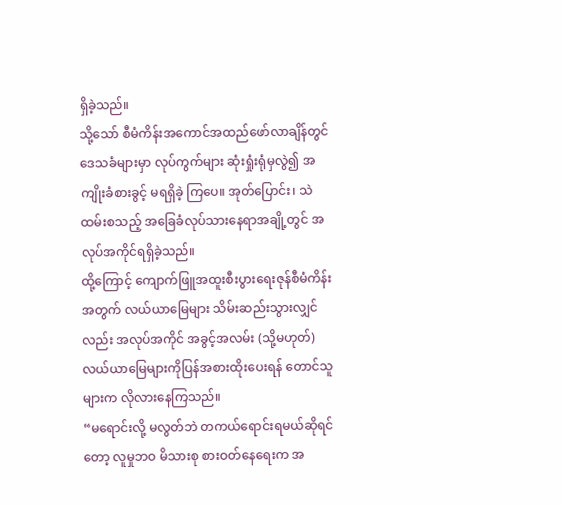ရှိခဲ့သည်။
သို့သော် စီမံကိန်းအကောင်အထည်ဖော်လာချိန်တွင် ဒေသခံများမှာ လုပ်ကွက်များ ဆုံးရှုံးရုံမှလွဲ၍ အကျိုးခံစားခွင့် မရရှိခဲ့ ကြပေ။ အုတ်ပြောင်း၊ သဲထမ်းစသည့် အခြေခံလုပ်သားနေရာအချို့တွင် အလုပ်အကိုင်ရရှိခဲ့သည်။
ထို့ကြောင့် ကျောက်ဖြူအထူးစီးပွားရေးဇုန်စီမံကိန်းအတွက် လယ်ယာမြေများ သိမ်းဆည်းသွားလျှင်လည်း အလုပ်အကိုင် အခွင့်အလမ်း (သို့မဟုတ်) လယ်ယာမြေများကိုပြန်အစားထိုးပေးရန် တောင်သူများက လိုလားနေကြသည်။
“မရောင်းလို့ မလွတ်ဘဲ တကယ်ရောင်းရမယ်ဆိုရင်တော့ လူမှုဘဝ မိသားစု စားဝတ်နေရေးက အ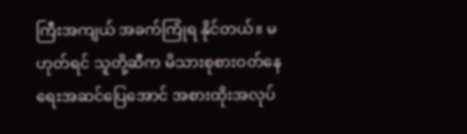ကြီးအကျယ် အခက်ကြုံရ နိုင်တယ်။ မဟုတ်ရင် သူတို့ဆီက မိသားစုစားဝတ်နေရေးအဆင်ပြေအောင် အစားထိုးအလုပ်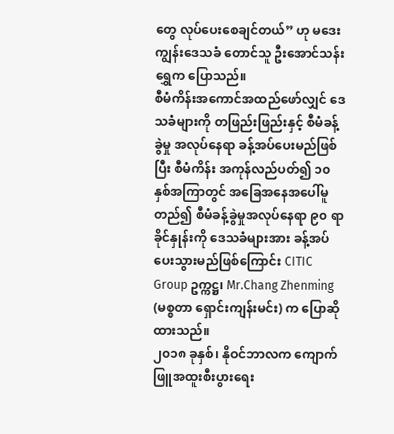တွေ လုပ်ပေးစေချင်တယ်” ဟု မဒေးကျွန်းဒေသခံ တောင်သူ ဦးအောင်သန်းရွှေက ပြောသည်။
စီမံကိန်းအကောင်အထည်ဖော်လျှင် ဒေသခံများကို တဖြည်းဖြည်းနှင့် စီမံခန့်ခွဲမှု အလုပ်နေရာ ခန့်အပ်ပေးမည်ဖြစ်ပြီး စီမံကိန်း အကုန်လည်ပတ်၍ ၁၀ နှစ်အကြာတွင် အခြေအနေအပေါ်မူတည်၍ စီမံခန့်ခွဲမှုအလုပ်နေရာ ၉၀ ရာခိုင်နှုန်းကို ဒေသခံများအား ခန့်အပ်ပေးသွားမည်ဖြစ်ကြောင်း CITIC Group ဥက္ကဋ္ဌ၊ Mr.Chang Zhenming (မစ္စတာ ရှောင်းကျန်းမင်း) က ပြောဆိုထားသည်။
၂၀၁၈ ခုနှစ်၊ နိုဝင်ဘာလက ကျောက်ဖြူအထူးစီးပွားရေး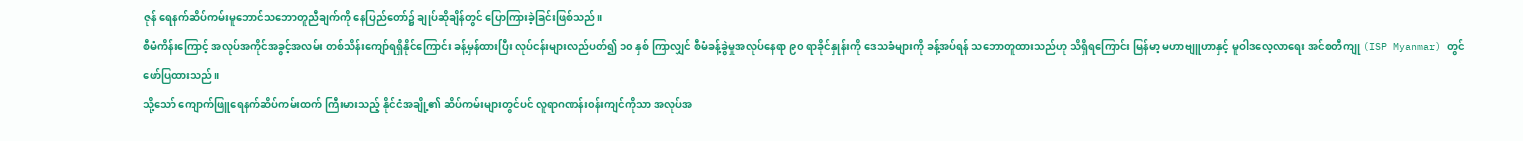ဇုန် ရေနက်ဆိပ်ကမ်းမူဘောင်သဘောတူညီချက်ကို နေပြည်တော်၌ ချုပ်ဆိုချိန်တွင် ပြောကြားခဲ့ခြင်းဖြစ်သည်။
စီမံကိန်းကြောင့် အလုပ်အကိုင်အခွင့်အလမ်း တစ်သိန်းကျော်ရရှိနိုင်ကြောင်း ခန့်မှန်ထားပြီး လုပ်ငန်းများလည်ပတ်၍ ၁၀ နှစ် ကြာလျှင် စီမံခန့်ခွဲမှုအလုပ်နေရာ ၉၀ ရာခိုင်နှုန်းကို ဒေသခံများကို ခန့်အပ်ရန် သဘောတူထားသည်ဟု သိရှိရကြောင်း မြန်မာ့ မဟာဗျူဟာနှင့် မူဝါဒလေ့လာရေး အင်စတီကျု (ISP Myanmar) တွင် ဖော်ပြထားသည်။
သို့သော် ကျောက်ဖြူရေနက်ဆိပ်ကမ်းထက် ကြီးမားသည့် နိုင်ငံအချို့၏ ဆိပ်ကမ်းများတွင်ပင် လူရာဂဏန်း၀န်းကျင်ကိုသာ အလုပ်အ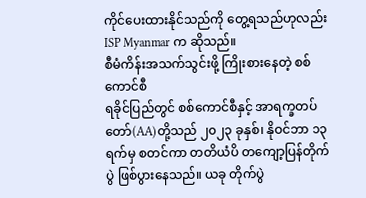ကိုင်ပေးထားနိုင်သည်ကို တွေ့ရသည်ဟုလည်း ISP Myanmar က ဆိုသည်။
စီမံကိန်းအသက်သွင်းဖို့ ကြိုးစားနေတဲ့ စစ်ကောင်စီ
ရခိုင်ပြည်တွင် စစ်ကောင်စီနှင့် အာရက္ခတပ်တော်(AA)တို့သည် ၂၀၂၃ ခုနှစ်၊ နိုဝင်ဘာ ၁၃ ရက်မှ စတင်ကာ တတိယံပိ တကျော့ပြန်တိုက်ပွဲ ဖြစ်ပွားနေသည်။ ယခု တိုက်ပွဲ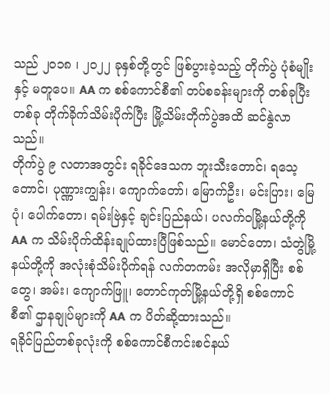သည် ၂၀၁၈ ၊ ၂၀၂၂ ခုနှစ်တို့တွင် ဖြစ်ပွားခဲ့သည့် တိုက်ပွဲ ပုံစံမျိုးနှင့် မတူပေ။ AA က စစ်ကောင်စီ၏ တပ်စခန်းများကို တစ်ခုပြီးတစ်ခု တိုက်ခိုက်သိမ်းပိုက်ပြီး မြို့သိမ်းတိုက်ပွဲအထိ ဆင်နွဲလာသည်။
တိုက်ပွဲ ၉ လတာအတွင်း ရခိုင်ဒေသက ဘူးသီးတောင်၊ ရသေ့တောင်၊ ပုဏ္ဏားကျွန်း၊ ကျောက်တော်၊ မြောက်ဦး၊ မင်းပြား၊ မြေပုံ၊ ပေါက်တော၊ ရမ်းဗြဲနှင့် ချင်းပြည်နယ်၊ ပလက်ဝမြို့နယ်တို့ကို AA က သိမ်းပိုက်ထိန်းချုပ်ထားပြီဖြစ်သည်။ မောင်တော၊ သံတွဲမြို့နယ်တို့ကို အလုံးစုံသိမ်းပိုက်ရန် လက်တကမ်း အလိုမှာရှိပြီး စစ်တွေ၊ အမ်း၊ ကျောက်ဖြူ၊ တောင်ကုတ်မြို့နယ်တို့ရှိ စစ်ကောင်စီ၏ ဌာနချုပ်များကို AA က ပိတ်ဆို့ထားသည်။
ရခိုင်ပြည်တစ်ခုလုံးကို စစ်ကောင်စီကင်းစင်နယ်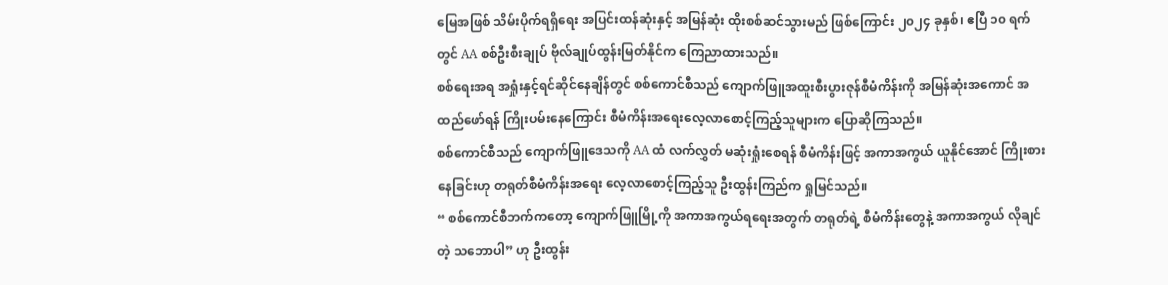မြေအဖြစ် သိမ်းပိုက်ရရှိရေး အပြင်းထန်ဆုံးနှင့် အမြန်ဆုံး ထိုးစစ်ဆင်သွားမည် ဖြစ်ကြောင်း ၂၀၂၄ ခုနှစ်၊ ဧပြီ ၁၀ ရက်တွင် AA စစ်ဦးစီးချုပ် ဗိုလ်ချုပ်ထွန်းမြတ်နိုင်က ကြေညာထားသည်။
စစ်ရေးအရ အရှုံးနှင့်ရင်ဆိုင်နေချိန်တွင် စစ်ကောင်စီသည် ကျောက်ဖြူအထူးစီးပွားဇုန်စီမံကိန်းကို အမြန်ဆုံးအကောင် အထည်ဖော်ရန် ကြိုးပမ်းနေကြောင်း စီမံကိန်းအရေးလေ့လာစောင့်ကြည့်သူများက ပြောဆိုကြသည်။
စစ်ကောင်စီသည် ကျောက်ဖြူဒေသကို AA ထံ လက်လွှတ် မဆုံးရှုံးစေရန် စီမံကိန်းဖြင့် အကာအကွယ် ယူနိုင်အောင် ကြိုးစားနေခြင်းဟု တရုတ်စီမံကိန်းအရေး လေ့လာစောင့်ကြည့်သူ ဦးထွန်းကြည်က ရှုမြင်သည်။
“ စစ်ကောင်စီဘက်ကတော့ ကျောက်ဖြူမြို့ကို အကာအကွယ်ရရေးအတွက် တရုတ်ရဲ့ စီမံကိန်းတွေနဲ့ အကာအကွယ် လိုချင်တဲ့ သဘောပါ” ဟု ဦးထွန်း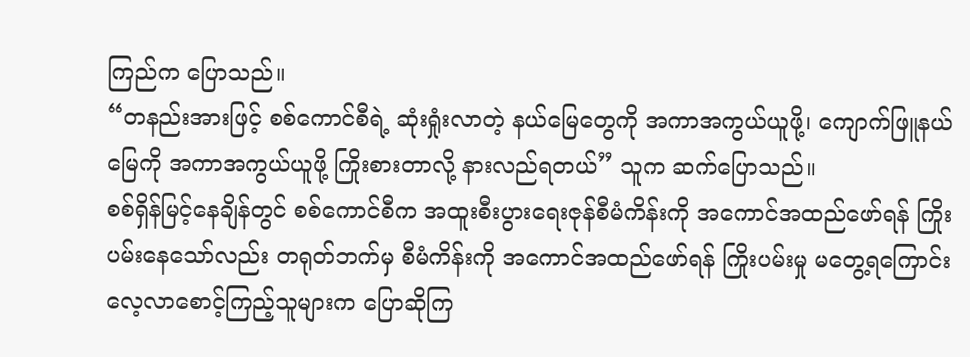ကြည်က ပြောသည်။
“တနည်းအားဖြင့် စစ်ကောင်စီရဲ့ ဆုံးရှုံးလာတဲ့ နယ်မြေတွေကို အကာအကွယ်ယူဖို့၊ ကျောက်ဖြူနယ်မြေကို အကာအကွယ်ယူဖို့ ကြိုးစားတာလို့ နားလည်ရတယ်” သူက ဆက်ပြောသည်။
စစ်ရှိန်မြင့်နေချိန်တွင် စစ်ကောင်စီက အထူးစီးပွားရေးဇုန်စီမံကိန်းကို အကောင်အထည်ဖော်ရန် ကြိုးပမ်းနေသော်လည်း တရုတ်ဘက်မှ စီမံကိန်းကို အကောင်အထည်ဖော်ရန် ကြိုးပမ်းမှု မတွေ့ရကြောင်း လေ့လာစောင့်ကြည့်သူများက ပြောဆိုကြ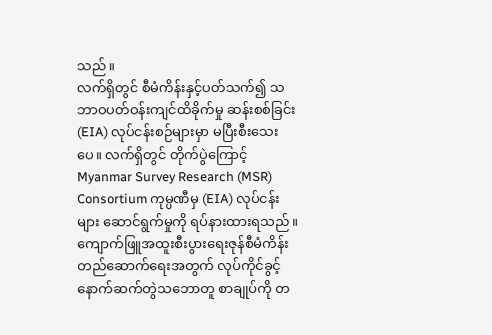သည်။
လက်ရှိတွင် စီမံကိန်းနှင့်ပတ်သက်၍ သဘာဝပတ်ဝန်းကျင်ထိခိုက်မှု ဆန်းစစ်ခြင်း(EIA) လုပ်ငန်းစဉ်များမှာ မပြီးစီးသေးပေ။ လက်ရှိတွင် တိုက်ပွဲကြောင့် Myanmar Survey Research (MSR) Consortium ကုမ္ပဏီမှ (EIA) လုပ်ငန်းများ ဆောင်ရွက်မှုကို ရပ်နားထားရသည်။
ကျောက်ဖြူအထူးစီးပွားရေးဇုန်စီမံကိန်း တည်ဆောက်ရေးအတွက် လုပ်ကိုင်ခွင့် နောက်ဆက်တွဲသဘောတူ စာချုပ်ကို တ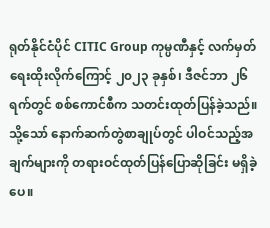ရုတ်နိုင်ငံပိုင် CITIC Group ကုမ္ပဏီနှင့် လက်မှတ်ရေးထိုးလိုက်ကြောင့် ၂၀၂၃ ခုနှစ်၊ ဒီဇင်ဘာ ၂၆ ရက်တွင် စစ်ကောင်စီက သတင်းထုတ်ပြန်ခဲ့သည်။ သို့သော် နောက်ဆက်တွဲစာချုပ်တွင် ပါဝင်သည့်အချက်များကို တရားဝင်ထုတ်ပြန်ပြောဆိုခြင်း မရှိခဲ့ပေ။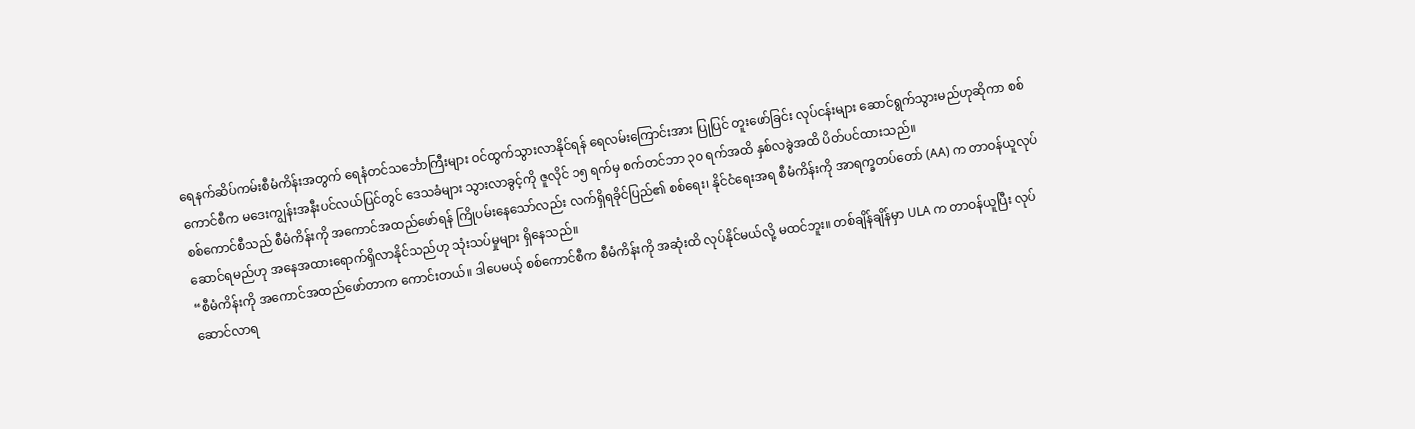ရေနက်ဆိပ်ကမ်းစီမံကိန်းအတွက် ရေနံတင်သင်္ဘောကြီးများ ဝင်ထွက်သွားလာနိုင်ရန် ရေလမ်းကြောင်းအား ပြုပြင် တူးဖော်ခြင်း လုပ်ငန်းများ ဆောင်ရွက်သွားမည်ဟုဆိုကာ စစ်ကောင်စီက မဒေးကျွန်းအနီးပင်လယ်ပြင်တွင် ဒေသခံများ သွားလာခွင့်ကို ဇူလိုင် ၁၅ ရက်မှ စက်တင်ဘာ ၃၀ ရက်အထိ နှစ်လခွဲအထိ ပိတ်ပင်ထားသည်။
စစ်ကောင်စီသည် စီမံကိန်းကို အကောင်အထည်ဖော်ရန် ကြိုပမ်းနေသော်လည်း လက်ရှိရခိုင်ပြည်၏ စစ်ရေး၊ နိုင်ငံရေးအရ စီမံကိန်းကို အာရက္ခတပ်တော် (AA) က တာဝန်ယူလုပ်ဆောင်ရမည်ဟု အနေအထားရောက်ရှိလာနိုင်သည်ဟု သုံးသပ်မှုများ ရှိနေသည်။
“စီမံကိန်းကို အကောင်အထည်ဖော်တာက ကောင်းတယ်။ ဒါပေမယ့် စစ်ကောင်စီက စီမံကိန်းကို အဆုံးထိ လုပ်နိုင်မယ်လို့ မထင်ဘူး။ တစ်ချိန်ချိန်မှာ ULA က တာဝန်ယူပြီး လုပ်ဆောင်လာရ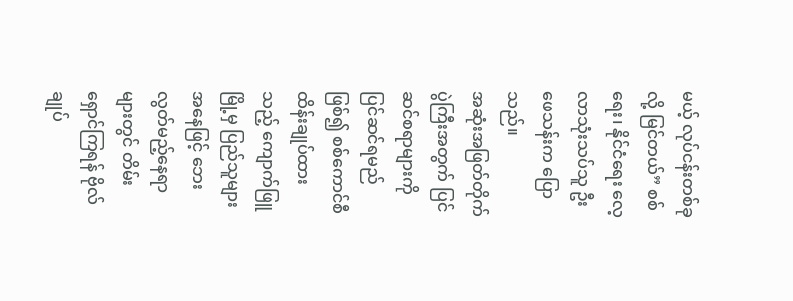မယ့် လုပ်ငန်းတစ်ခုလို့ မြင်တယ်” စစ်ရေး၊ နိုင်ငံရေး လေ့လာသုံးသပ်သူ ဦးဖေသန်းက ပြောသည်။
အဆုံးအဖြတ်တိုက်ပွဲကြီးအတွက် ပြင်ဆင်စရာများကို ပြင်ဆင်ရမည်ဖြစ်၍ စစ်ကောင်စီထိန်းချုပ်ထားသည့် ကျောက်ဖြူမြို့မှ ပြည်သူများအနေဖြင့် ဘေးလွတ်မည့်နေရာများတွင် တိမ်းရှောင်ကြရန် ဗိုလ်ချုပ်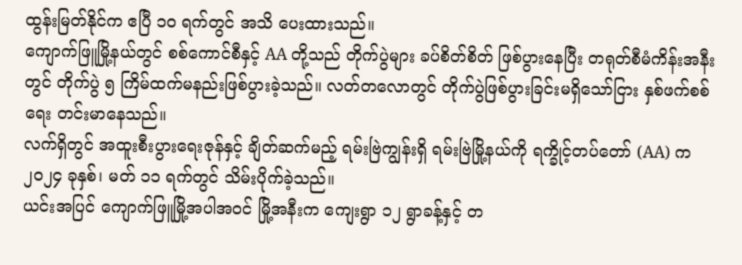ထွန်းမြတ်နိုင်က ဧပြီ ၁၀ ရက်တွင် အသိ ပေးထားသည်။
ကျောက်ဖြူမြို့နယ်တွင် စစ်ကောင်စီနှင့် AA တို့သည် တိုက်ပွဲများ ခပ်စိတ်စိတ် ဖြစ်ပွားနေပြီး တရုတ်စီမံကိန်းအနီးတွင် တိုက်ပွဲ ၅ ကြိမ်ထက်မနည်းဖြစ်ပွားခဲ့သည်။ လတ်တလောတွင် တိုက်ပွဲဖြစ်ပွားခြင်းမရှိသော်ငြား နှစ်ဖက်စစ်ရေး တင်းမာနေသည်။
လက်ရှိတွင် အထူးစီးပွားရေးဇုန်နှင့် ချိတ်ဆက်မည့် ရမ်းဗြဲကျွန်းရှိ ရမ်းဗြဲမြို့နယ်ကို ရက္ခိုင့်တပ်တော် (AA) က ၂၀၂၄ ခုနှစ်၊ မတ် ၁၁ ရက်တွင် သိမ်းပိုက်ခဲ့သည်။
ယင်းအပြင် ကျောက်ဖြူမြို့အပါအဝင် မြို့အနီးက ကျေးရွာ ၁၂ ရွာခန့်နှင့် တ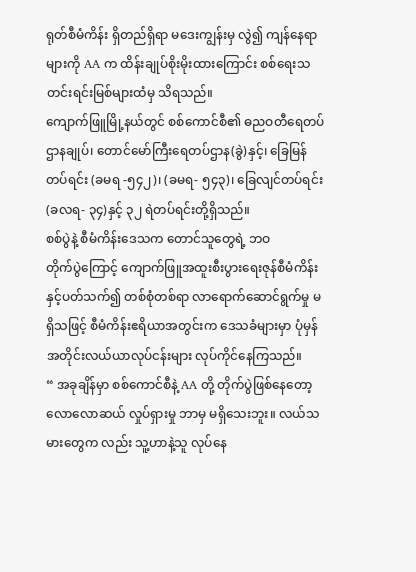ရုတ်စီမံကိန်း ရှိတည်ရှိရာ မဒေးကျွန်းမှ လွဲ၍ ကျန်နေရာများကို AA က ထိန်းချုပ်စိုးမိုးထားကြောင်း စစ်ရေးသတင်းရင်းမြစ်များထံမှ သိရသည်။
ကျောက်ဖြူမြို့နယ်တွင် စစ်ကောင်စီ၏ ဓညဝတီရေတပ် ဌာနချုပ်၊ တောင်မော်ကြီးရေတပ်ဌာန(ခွဲ)နှင့်၊ ခြေမြန် တပ်ရင်း (ခမရ -၅၄၂)၊ (ခမရ- ၅၄၃)၊ ခြေလျင်တပ်ရင်း (ခလရ- ၃၄)နှင့် ၃၂ ရဲတပ်ရင်းတို့ရှိသည်။
စစ်ပွဲနဲ့ စီမံကိန်းဒေသက တောင်သူတွေရဲ့ ဘဝ
တိုက်ပွဲကြောင့် ကျောက်ဖြူအထူးစီးပွားရေးဇုန်စီမံကိန်းနှင့်ပတ်သက်၍ တစ်စုံတစ်ရာ လာရောက်ဆောင်ရွက်မှု မရှိသဖြင့် စီမံကိန်းဧရိယာအတွင်းက ဒေသခံများမှာ ပုံမှန်အတိုင်းလယ်ယာလုပ်ငန်းများ လုပ်ကိုင်နေကြသည်။
“ အခုချိန်မှာ စစ်ကောင်စီနဲ့ AA တို့ တိုက်ပွဲဖြစ်နေတော့ လောလောဆယ် လှုပ်ရှားမှု ဘာမှ မရှိသေးဘူး။ လယ်သမားတွေက လည်း သူ့ဟာနဲ့သူ လုပ်နေ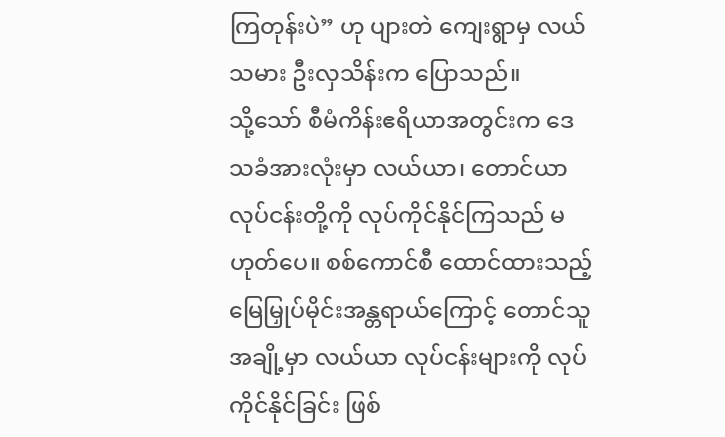ကြတုန်းပဲ” ဟု ပျားတဲ ကျေးရွာမှ လယ်သမား ဦးလှသိန်းက ပြောသည်။
သို့သော် စီမံကိန်းဧရိယာအတွင်းက ဒေသခံအားလုံးမှာ လယ်ယာ၊ တောင်ယာလုပ်ငန်းတို့ကို လုပ်ကိုင်နိုင်ကြသည် မဟုတ်ပေ။ စစ်ကောင်စီ ထောင်ထားသည့် မြေမြှုပ်မိုင်းအန္တရာယ်ကြောင့် တောင်သူအချို့မှာ လယ်ယာ လုပ်ငန်းများကို လုပ်ကိုင်နိုင်ခြင်း ဖြစ်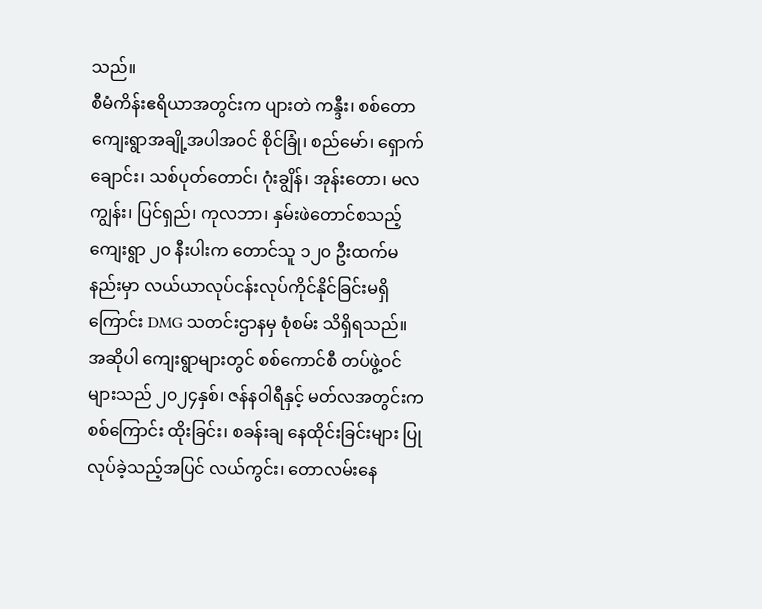သည်။
စီမံကိန်းဧရိယာအတွင်းက ပျားတဲ ကန္ဒီး၊ စစ်တော ကျေးရွာအချို့အပါအဝင် စိုင်ခြုံ၊ စည်မော်၊ ရှောက်ချောင်း၊ သစ်ပုတ်တောင်၊ ဂုံးချွိန်၊ အုန်းတော၊ မလကျွန်း၊ ပြင်ရှည်၊ ကုလဘာ၊ နှမ်းဖဲတောင်စသည့် ကျေးရွာ ၂၀ နီးပါးက တောင်သူ ၁၂၀ ဦးထက်မနည်းမှာ လယ်ယာလုပ်ငန်းလုပ်ကိုင်နိုင်ခြင်းမရှိကြောင်း DMG သတင်းဌာနမှ စုံစမ်း သိရှိရသည်။
အဆိုပါ ကျေးရွာများတွင် စစ်ကောင်စီ တပ်ဖွဲ့ဝင်များသည် ၂၀၂၄နှစ်၊ ဇန်နဝါရီနှင့် မတ်လအတွင်းက စစ်ကြောင်း ထိုးခြင်း၊ စခန်းချ နေထိုင်းခြင်းများ ပြုလုပ်ခဲ့သည့်အပြင် လယ်ကွင်း၊ တောလမ်းနေ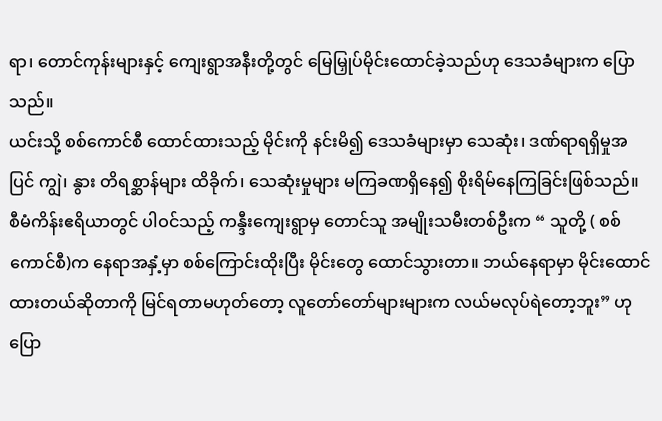ရာ၊ တောင်ကုန်းများနှင့် ကျေးရွာအနီးတို့တွင် မြေမြှုပ်မိုင်းထောင်ခဲ့သည်ဟု ဒေသခံများက ပြောသည်။
ယင်းသို့ စစ်ကောင်စီ ထောင်ထားသည့် မိုင်းကို နင်းမိ၍ ဒေသခံများမှာ သေဆုံး၊ ဒဏ်ရာရရှိမှုအပြင် ကျွဲ၊ နွား တိရစ္ဆာန်များ ထိခိုက်၊ သေဆုံးမှုများ မကြခဏရှိနေ၍ စိုးရိမ်နေကြခြင်းဖြစ်သည်။
စီမံကိန်းဧရိယာတွင် ပါဝင်သည့် ကန္ဒီးကျေးရွာမှ တောင်သူ အမျိုးသမီးတစ်ဦးက “ သူတို့ ( စစ်ကောင်စီ)က နေရာအနှံ့မှာ စစ်ကြောင်းထိုးပြီး မိုင်းတွေ ထောင်သွားတာ။ ဘယ်နေရာမှာ မိုင်းထောင်ထားတယ်ဆိုတာကို မြင်ရတာမဟုတ်တော့ လူတော်တော်များများက လယ်မလုပ်ရဲတော့ဘူး” ဟု ပြော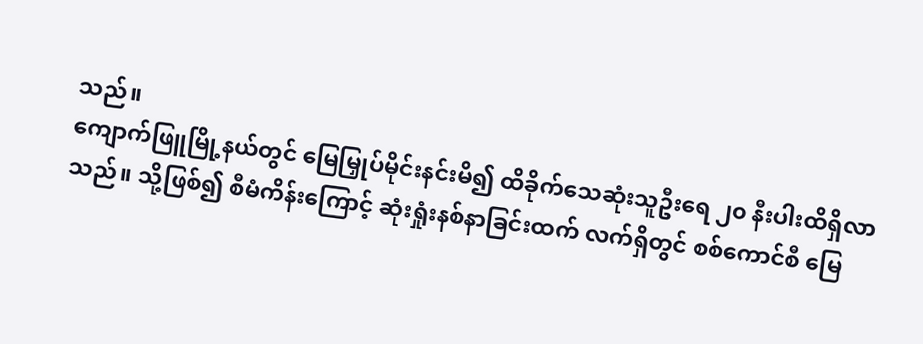သည်။
ကျောက်ဖြူမြို့နယ်တွင် မြေမြှုပ်မိုင်းနင်းမိ၍ ထိခိုက်သေဆုံးသူဦးရေ ၂၀ နီးပါးထိရှိလာသည်။ သို့ဖြစ်၍ စီမံကိန်းကြောင့် ဆုံးရှုံးနစ်နာခြင်းထက် လက်ရှိတွင် စစ်ကောင်စီ မြေ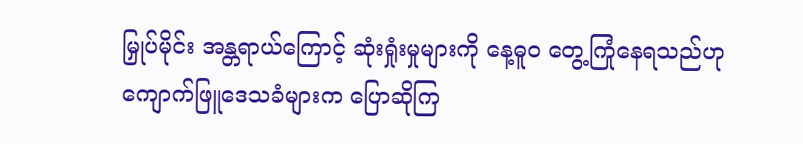မြှုပ်မိုင်း အန္တရာယ်ကြောင့် ဆုံးရှုံးမှုများကို နေ့ဓူဝ တွေ့ကြုံနေရသည်ဟု ကျောက်ဖြူဒေသခံများက ပြောဆိုကြ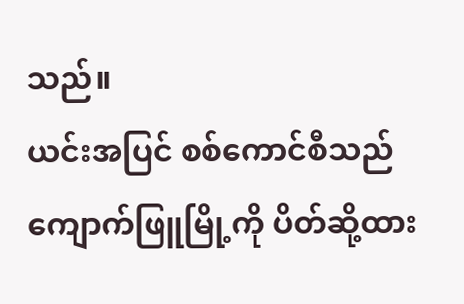သည်။
ယင်းအပြင် စစ်ကောင်စီသည် ကျောက်ဖြူမြို့ကို ပိတ်ဆို့ထား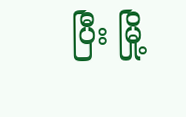ပြီး မြို့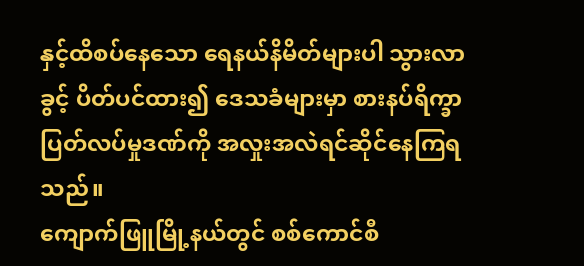နှင့်ထိစပ်နေသော ရေနယ်နိမိတ်များပါ သွားလာခွင့် ပိတ်ပင်ထား၍ ဒေသခံများမှာ စားနပ်ရိက္ခာပြတ်လပ်မှုဒဏ်ကို အလှုးအလဲရင်ဆိုင်နေကြရသည်။
ကျောက်ဖြူမြို့နယ်တွင် စစ်ကောင်စီ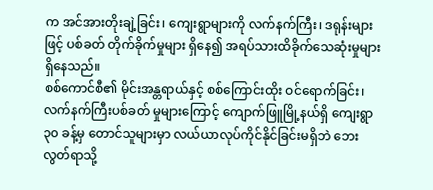က အင်အားတိုးချဲ့ခြင်း၊ ကျေးရွာများကို လက်နက်ကြီး၊ ဒရုန်းများဖြင့် ပစ်ခတ် တိုက်ခိုက်မှုများ ရှိနေ၍ အရပ်သားထိခိုက်သေဆုံးမှုများရှိနေသည်။
စစ်ကောင်စီ၏ မိုင်းအန္တရာယ်နှင့် စစ်ကြောင်းထိုး ဝင်ရောက်ခြင်း၊ လက်နက်ကြီးပစ်ခတ် မှုများကြောင့် ကျောက်ဖြူမြို့နယ်ရှိ ကျေးရွာ ၃၀ ခန့်မှ တောင်သူများမှာ လယ်ယာလုပ်ကိုင်နိုင်ခြင်းမရှိဘဲ ဘေးလွတ်ရာသို့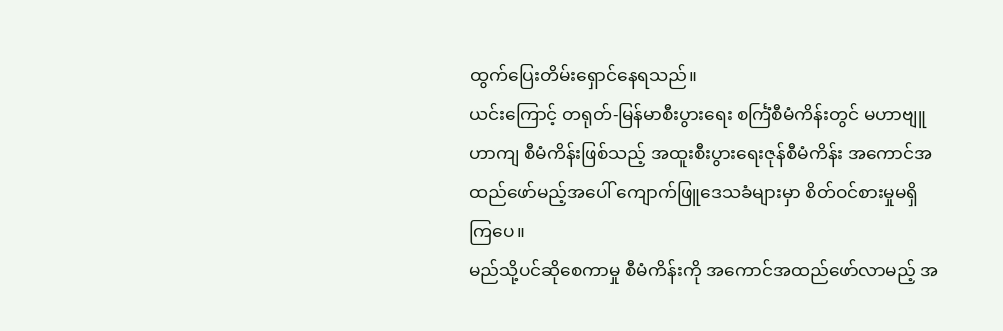ထွက်ပြေးတိမ်းရှောင်နေရသည်။
ယင်းကြောင့် တရုတ်-မြန်မာစီးပွားရေး စင်္ကြံစီမံကိန်းတွင် မဟာဗျူဟာကျ စီမံကိန်းဖြစ်သည့် အထူးစီးပွားရေးဇုန်စီမံကိန်း အကောင်အထည်ဖော်မည့်အပေါ် ကျောက်ဖြူဒေသခံများမှာ စိတ်ဝင်စားမှုမရှိကြပေ။
မည်သို့ပင်ဆိုစေကာမှု စီမံကိန်းကို အကောင်အထည်ဖော်လာမည့် အ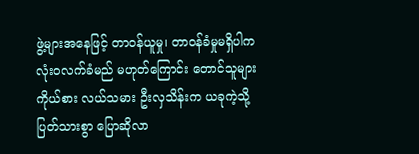ဖွဲ့များအနေဖြင့် တာဝန်ယူမှု၊ တာဝန်ခံမှုမရှိပါက လုံးဝလက်ခံမည် မဟုတ်ကြောင်း တောင်သူများ ကိုယ်စား လယ်သမား ဦးလှသိန်းက ယခုကဲ့သို့ ပြတ်သားစွာ ပြောဆိုလာ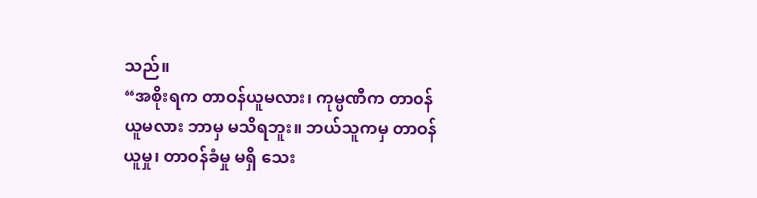သည်။
“အစိုးရက တာဝန်ယူမလား၊ ကုမ္ပဏီက တာ၀န်ယူမလား ဘာမှ မသိရဘူး။ ဘယ်သူကမှ တာဝန်ယူမှု၊ တာဝန်ခံမှု မရှိ သေး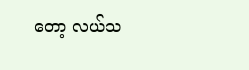တော့ လယ်သ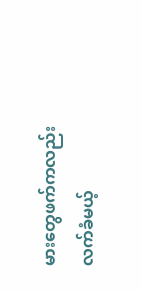မားတွေဖက်ကလည်း လက်ခံမယ့်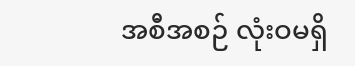အစီအစဉ် လုံးဝမရှိ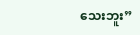သေးဘူး”